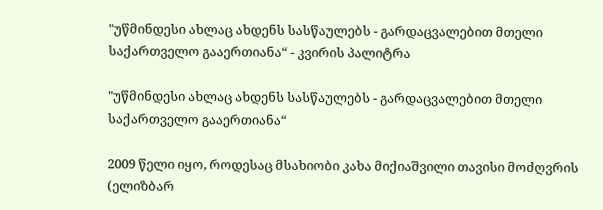"უწმინდესი ახლაც ახდენს სასწაულებს - გარდაცვალებით მთელი საქართველო გააერთიანა“ - კვირის პალიტრა

"უწმინდესი ახლაც ახდენს სასწაულებს - გარდაცვალებით მთელი საქართველო გააერთიანა“

2009 წელი იყო, როდესაც მსახიობი კახა მიქიაშვილი თავისი მოძღვრის (ელიზბარ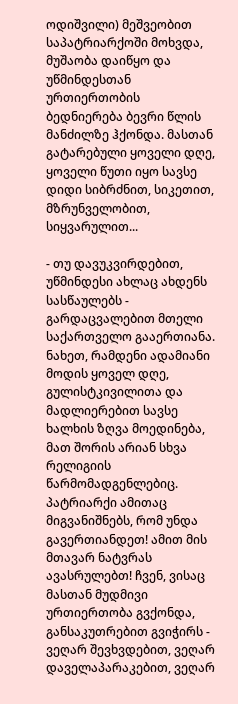ოდიშვილი) მეშვეობით საპატრიარქოში მოხვდა, მუშაობა დაიწყო და უწმინდესთან ურთიერთობის ბედნიერება ბევრი წლის მანძილზე ჰქონდა. მასთან გატარებული ყოველი დღე, ყოველი წუთი იყო სავსე დიდი სიბრძნით, სიკეთით, მზრუნველობით, სიყვარულით...

- თუ დავუკვირდებით, უწმინდესი ახლაც ახდენს სასწაულებს - გარდაცვალებით მთელი საქართველო გააერთიანა. ნახეთ, რამდენი ადამიანი მოდის ყოველ დღე, გულისტკივილითა და მადლიერებით სავსე ხალხის ზღვა მოედინება, მათ შორის არიან სხვა რელიგიის წარმომადგენლებიც. პატრიარქი ამითაც მიგვანიშნებს, რომ უნდა გავერთიანდეთ! ამით მის მთავარ ნატვრას ავასრულებთ! ჩვენ, ვისაც მასთან მუდმივი ურთიერთობა გვქონდა, განსაკუთრებით გვიჭირს - ვეღარ შევხვდებით, ვეღარ დაველაპარაკებით, ვეღარ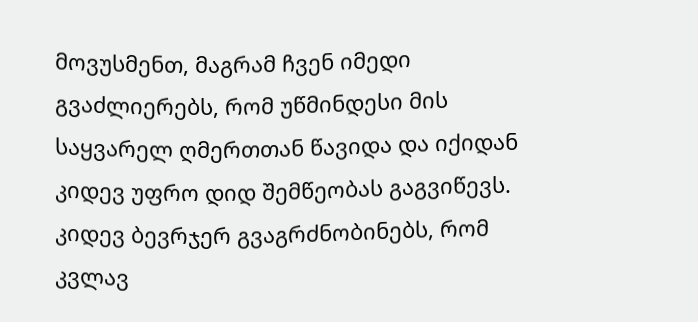მოვუსმენთ, მაგრამ ჩვენ იმედი გვაძლიერებს, რომ უწმინდესი მის საყვარელ ღმერთთან წავიდა და იქიდან კიდევ უფრო დიდ შემწეობას გაგვიწევს. კიდევ ბევრჯერ გვაგრძნობინებს, რომ კვლავ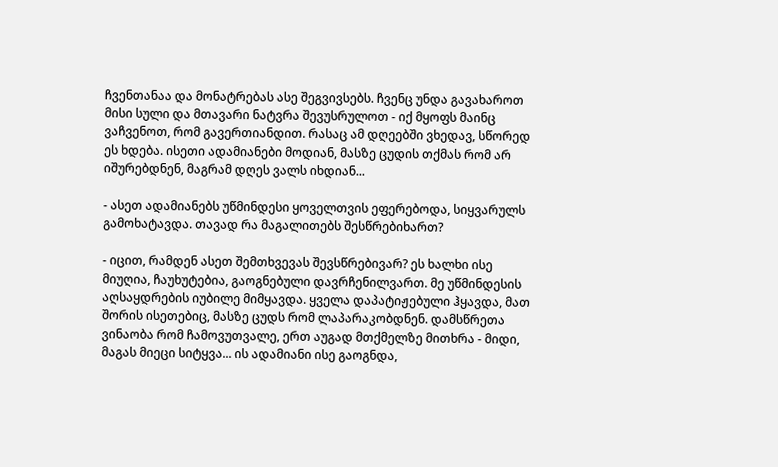ჩვენთანაა და მონატრებას ასე შეგვივსებს. ჩვენც უნდა გავახაროთ მისი სული და მთავარი ნატვრა შევუსრულოთ - იქ მყოფს მაინც ვაჩვენოთ, რომ გავერთიანდით. რასაც ამ დღეებში ვხედავ, სწორედ ეს ხდება. ისეთი ადამიანები მოდიან, მასზე ცუდის თქმას რომ არ იშურებდნენ, მაგრამ დღეს ვალს იხდიან...

- ასეთ ადამიანებს უწმინდესი ყოველთვის ეფერებოდა, სიყვარულს გამოხატავდა. თავად რა მაგალითებს შესწრებიხართ?

- იცით, რამდენ ასეთ შემთხვევას შევსწრებივარ? ეს ხალხი ისე მიუღია, ჩაუხუტებია, გაოგნებული დავრჩენილვართ. მე უწმინდესის აღსაყდრების იუბილე მიმყავდა. ყველა დაპატიჟებული ჰყავდა, მათ შორის ისეთებიც, მასზე ცუდს რომ ლაპარაკობდნენ. დამსწრეთა ვინაობა რომ ჩამოვუთვალე, ერთ აუგად მთქმელზე მითხრა - მიდი, მაგას მიეცი სიტყვა... ის ადამიანი ისე გაოგნდა,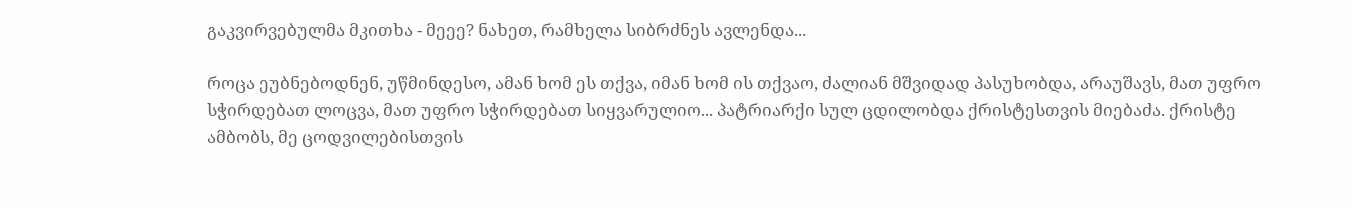გაკვირვებულმა მკითხა - მეეე? ნახეთ, რამხელა სიბრძნეს ავლენდა...

როცა ეუბნებოდნენ, უწმინდესო, ამან ხომ ეს თქვა, იმან ხომ ის თქვაო, ძალიან მშვიდად პასუხობდა, არაუშავს, მათ უფრო სჭირდებათ ლოცვა, მათ უფრო სჭირდებათ სიყვარულიო... პატრიარქი სულ ცდილობდა ქრისტესთვის მიებაძა. ქრისტე ამბობს, მე ცოდვილებისთვის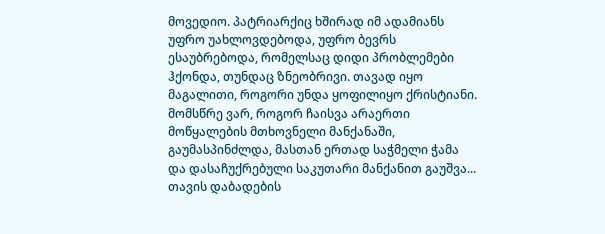მოვედიო. პატრიარქიც ხშირად იმ ადამიანს უფრო უახლოვდებოდა, უფრო ბევრს ესაუბრებოდა, რომელსაც დიდი პრობლემები ჰქონდა, თუნდაც ზნეობრივი. თავად იყო მაგალითი, როგორი უნდა ყოფილიყო ქრისტიანი. მომსწრე ვარ, როგორ ჩაისვა არაერთი მოწყალების მთხოვნელი მანქანაში, გაუმასპინძლდა, მასთან ერთად საჭმელი ჭამა და დასაჩუქრებული საკუთარი მანქანით გაუშვა... თავის დაბადების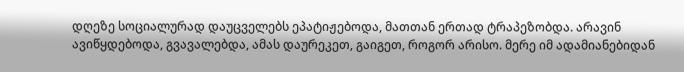დღეზე სოციალურად დაუცველებს ეპატიჟებოდა, მათთან ერთად ტრაპეზობდა. არავინ ავიწყდებოდა, გვავალებდა, ამას დაურეკეთ, გაიგეთ, როგორ არისო. მერე იმ ადამიანებიდან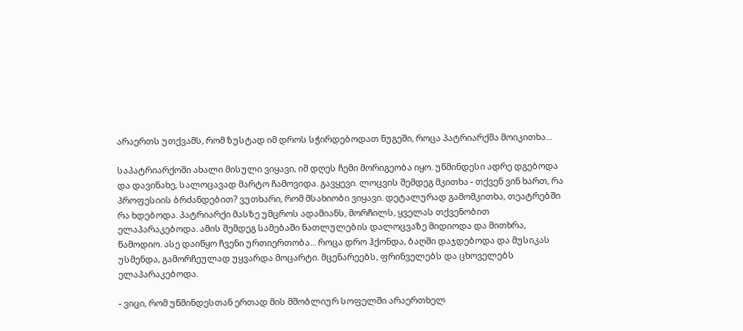არაერთს უთქვამს, რომ ზუსტად იმ დროს სჭირდებოდათ ნუგეში, როცა პატრიარქმა მოიკითხა...

საპატრიარქოში ახალი მისული ვიყავი, იმ დღეს ჩემი მორიგეობა იყო. უწმინდესი ადრე დგებოდა და დავინახე, სალოცავად მარტო ჩამოვიდა. გავყევი. ლოცვის შემდეგ მკითხა - თქვენ ვინ ხართ, რა პროფესიის ბრძანდებით? ვუთხარი, რომ მსახიობი ვიყავი. დეტალურად გამომკითხა, თეატრებში რა ხდებოდა. პატრიარქი მასზე უმცროს ადამიანს, მორჩილს, ყველას თქვენობით ელაპარაკებოდა. ამის შემდეგ სამებაში ნათლულების დალოცვაზე მიდიოდა და მითხრა, წამოდიო. ასე დაიწყო ჩვენი ურთიერთობა... როცა დრო ჰქონდა, ბაღში დაჯდებოდა და მუსიკას უსმენდა, გამორჩეულად უყვარდა მოცარტი. მცენარეებს, ფრინველებს და ცხოველებს ელაპარაკებოდა.

- ვიცი, რომ უწმინდესთან ერთად მის მშობლიურ სოფელში არაერთხელ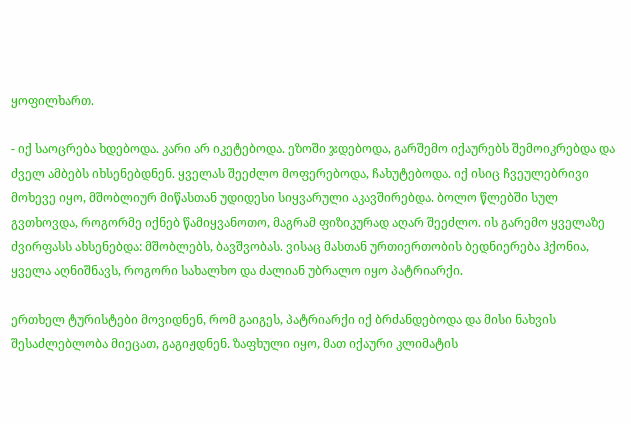ყოფილხართ.

- იქ საოცრება ხდებოდა. კარი არ იკეტებოდა. ეზოში ჯდებოდა, გარშემო იქაურებს შემოიკრებდა და ძველ ამბებს იხსენებდნენ. ყველას შეეძლო მოფერებოდა, ჩახუტებოდა. იქ ისიც ჩვეულებრივი მოხევე იყო, მშობლიურ მიწასთან უდიდესი სიყვარული აკავშირებდა. ბოლო წლებში სულ გვთხოვდა, როგორმე იქნებ წამიყვანოთო, მაგრამ ფიზიკურად აღარ შეეძლო. ის გარემო ყველაზე ძვირფასს ახსენებდა: მშობლებს, ბავშვობას. ვისაც მასთან ურთიერთობის ბედნიერება ჰქონია, ყველა აღნიშნავს, როგორი სახალხო და ძალიან უბრალო იყო პატრიარქი.

ერთხელ ტურისტები მოვიდნენ, რომ გაიგეს, პატრიარქი იქ ბრძანდებოდა და მისი ნახვის შესაძლებლობა მიეცათ, გაგიჟდნენ. ზაფხული იყო, მათ იქაური კლიმატის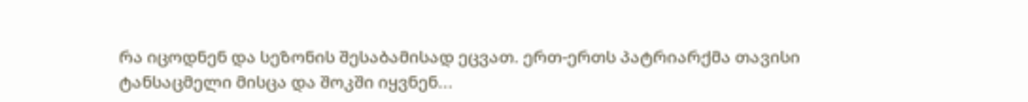რა იცოდნენ და სეზონის შესაბამისად ეცვათ. ერთ-ერთს პატრიარქმა თავისი ტანსაცმელი მისცა და შოკში იყვნენ...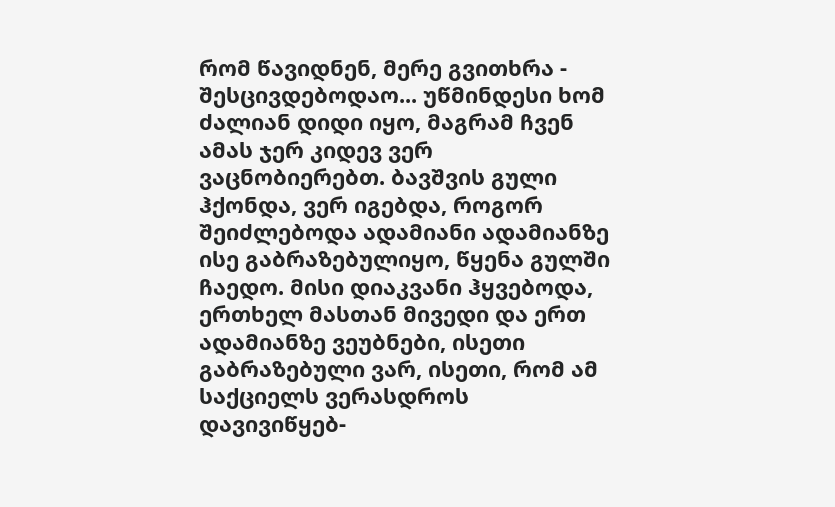რომ წავიდნენ, მერე გვითხრა - შესცივდებოდაო... უწმინდესი ხომ ძალიან დიდი იყო, მაგრამ ჩვენ ამას ჯერ კიდევ ვერ ვაცნობიერებთ. ბავშვის გული ჰქონდა, ვერ იგებდა, როგორ შეიძლებოდა ადამიანი ადამიანზე ისე გაბრაზებულიყო, წყენა გულში ჩაედო. მისი დიაკვანი ჰყვებოდა, ერთხელ მასთან მივედი და ერთ ადამიანზე ვეუბნები, ისეთი გაბრაზებული ვარ, ისეთი, რომ ამ საქციელს ვერასდროს დავივიწყებ-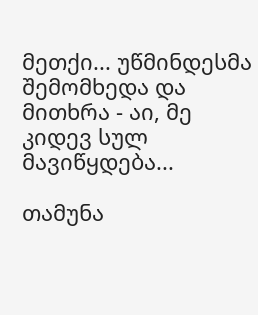მეთქი... უწმინდესმა შემომხედა და მითხრა - აი, მე კიდევ სულ მავიწყდება...

თამუნა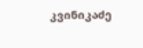კვინიკაძე